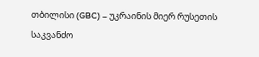თბილისი (GBC) – უკრაინის მიერ რუსეთის საკვანძო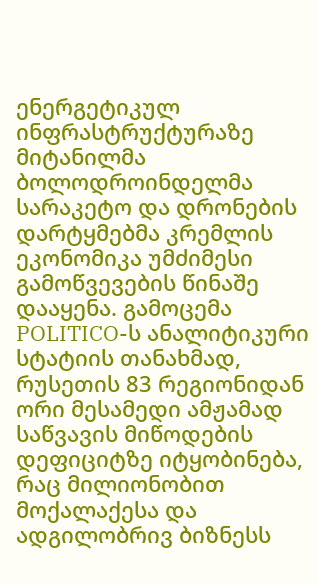ენერგეტიკულ ინფრასტრუქტურაზე მიტანილმა ბოლოდროინდელმა სარაკეტო და დრონების დარტყმებმა კრემლის ეკონომიკა უმძიმესი გამოწვევების წინაშე დააყენა. გამოცემა POLITICO-ს ანალიტიკური სტატიის თანახმად, რუსეთის 83 რეგიონიდან ორი მესამედი ამჟამად საწვავის მიწოდების დეფიციტზე იტყობინება, რაც მილიონობით მოქალაქესა და ადგილობრივ ბიზნესს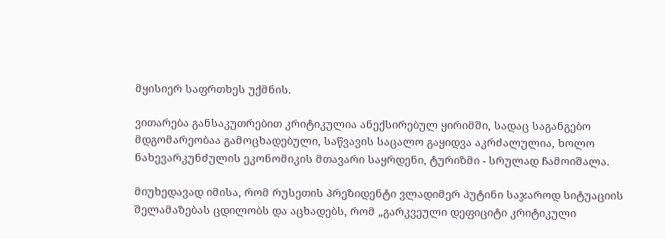მყისიერ საფრთხეს უქმნის.

ვითარება განსაკუთრებით კრიტიკულია ანექსირებულ ყირიმში, სადაც საგანგებო მდგომარეობაა გამოცხადებული, საწვავის საცალო გაყიდვა აკრძალულია, ხოლო ნახევარკუნძულის ეკონომიკის მთავარი საყრდენი, ტურიზმი - სრულად ჩამოიშალა.

მიუხედავად იმისა, რომ რუსეთის პრეზიდენტი ვლადიმერ პუტინი საჯაროდ სიტუაციის შელამაზებას ცდილობს და აცხადებს, რომ „გარკვეული დეფიციტი კრიტიკული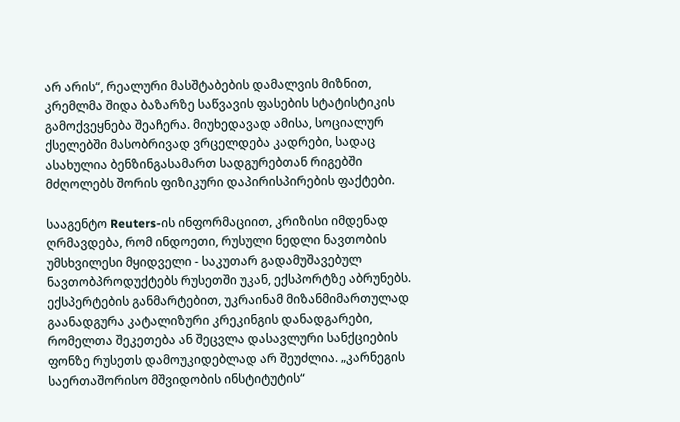არ არის“, რეალური მასშტაბების დამალვის მიზნით, კრემლმა შიდა ბაზარზე საწვავის ფასების სტატისტიკის გამოქვეყნება შეაჩერა. მიუხედავად ამისა, სოციალურ ქსელებში მასობრივად ვრცელდება კადრები, სადაც ასახულია ბენზინგასამართ სადგურებთან რიგებში მძღოლებს შორის ფიზიკური დაპირისპირების ფაქტები.

სააგენტო Reuters-ის ინფორმაციით, კრიზისი იმდენად ღრმავდება, რომ ინდოეთი, რუსული ნედლი ნავთობის უმსხვილესი მყიდველი - საკუთარ გადამუშავებულ ნავთობპროდუქტებს რუსეთში უკან, ექსპორტზე აბრუნებს. ექსპერტების განმარტებით, უკრაინამ მიზანმიმართულად გაანადგურა კატალიზური კრეკინგის დანადგარები, რომელთა შეკეთება ან შეცვლა დასავლური სანქციების ფონზე რუსეთს დამოუკიდებლად არ შეუძლია. „კარნეგის საერთაშორისო მშვიდობის ინსტიტუტის“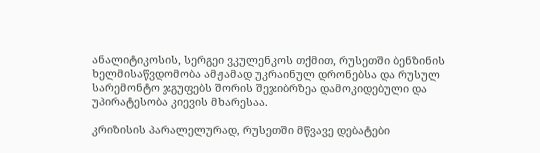ანალიტიკოსის, სერგეი ვკულენკოს თქმით, რუსეთში ბენზინის ხელმისაწვდომობა ამჟამად უკრაინულ დრონებსა და რუსულ სარემონტო ჯგუფებს შორის შეჯიბრზეა დამოკიდებული და უპირატესობა კიევის მხარესაა.

კრიზისის პარალელურად, რუსეთში მწვავე დებატები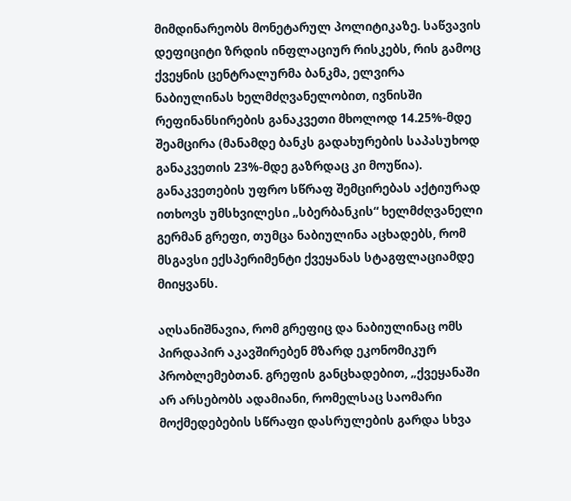მიმდინარეობს მონეტარულ პოლიტიკაზე. საწვავის დეფიციტი ზრდის ინფლაციურ რისკებს, რის გამოც ქვეყნის ცენტრალურმა ბანკმა, ელვირა ნაბიულინას ხელმძღვანელობით, ივნისში რეფინანსირების განაკვეთი მხოლოდ 14.25%-მდე შეამცირა (მანამდე ბანკს გადახურების საპასუხოდ განაკვეთის 23%-მდე გაზრდაც კი მოუწია). განაკვეთების უფრო სწრაფ შემცირებას აქტიურად ითხოვს უმსხვილესი „სბერბანკის“ ხელმძღვანელი გერმან გრეფი, თუმცა ნაბიულინა აცხადებს, რომ მსგავსი ექსპერიმენტი ქვეყანას სტაგფლაციამდე მიიყვანს.

აღსანიშნავია, რომ გრეფიც და ნაბიულინაც ომს პირდაპირ აკავშირებენ მზარდ ეკონომიკურ პრობლემებთან. გრეფის განცხადებით, „ქვეყანაში არ არსებობს ადამიანი, რომელსაც საომარი მოქმედებების სწრაფი დასრულების გარდა სხვა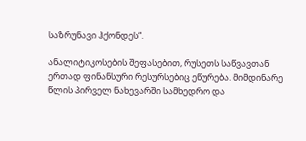საზრუნავი ჰქონდეს“.

ანალიტიკოსების შეფასებით, რუსეთს საწვავთან ერთად ფინანსური რესურსებიც ეწურება. მიმდინარე წლის პირველ ნახევარში სამხედრო და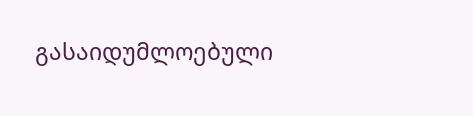გასაიდუმლოებული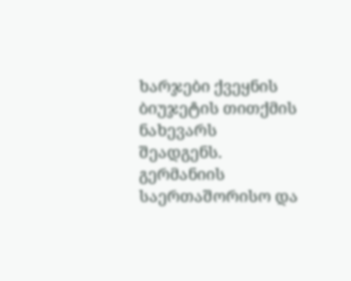ხარჯები ქვეყნის ბიუჯეტის თითქმის ნახევარს შეადგენს. გერმანიის საერთაშორისო და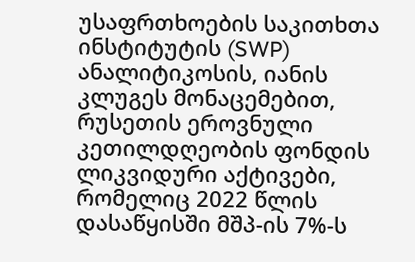უსაფრთხოების საკითხთა ინსტიტუტის (SWP) ანალიტიკოსის, იანის კლუგეს მონაცემებით, რუსეთის ეროვნული კეთილდღეობის ფონდის ლიკვიდური აქტივები, რომელიც 2022 წლის დასაწყისში მშპ-ის 7%-ს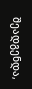შეადგენდა,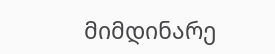მიმდინარე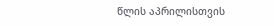წლის აპრილისთვის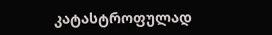კატასტროფულად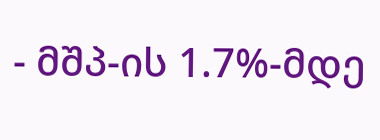- მშპ-ის 1.7%-მდე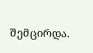შემცირდა.